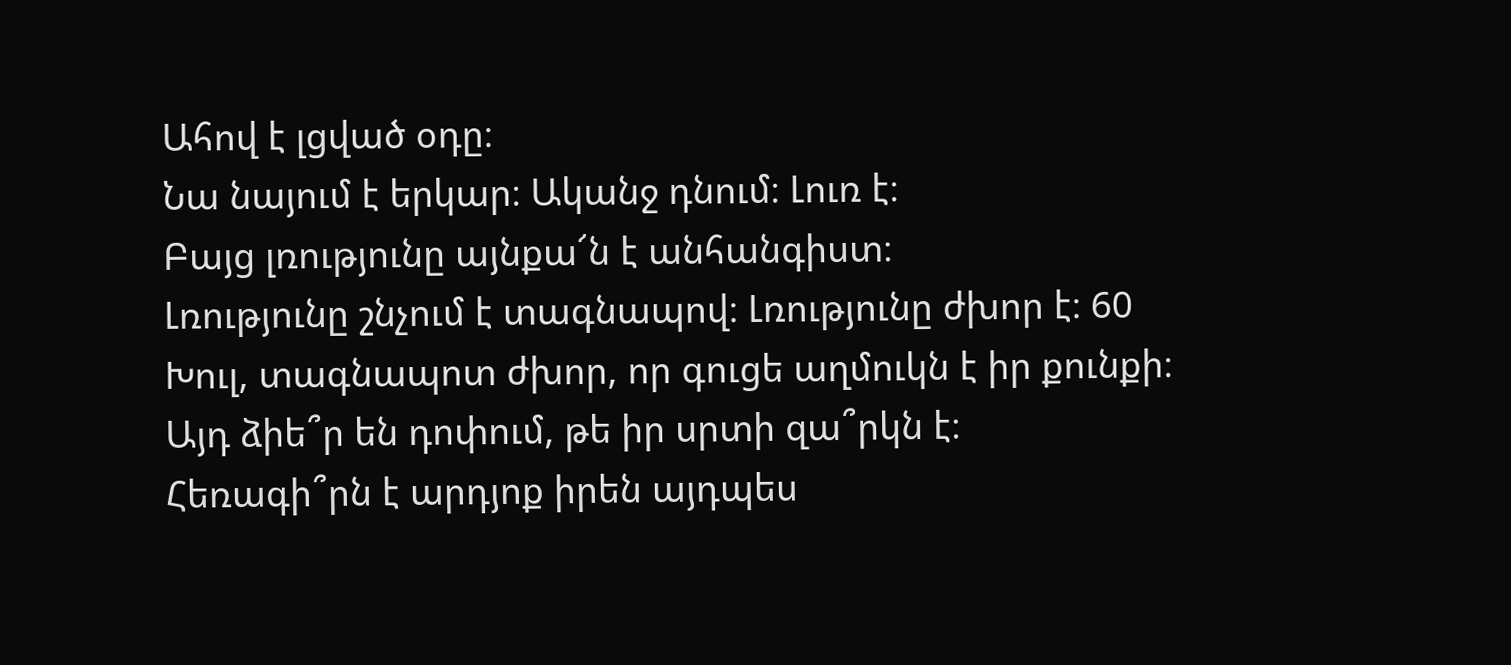Ահով է լցված օդը։
Նա նայում է երկար։ Ականջ դնում։ Լուռ է։
Բայց լռությունը այնքա՜ն է անհանգիստ։
Լռությունը շնչում է տագնապով։ Լռությունը ժխոր է։ 60
Խուլ, տագնապոտ ժխոր, որ գուցե աղմուկն է իր քունքի։
Այդ ձիե՞ր են դոփում, թե իր սրտի զա՞րկն է։
Հեռագի՞րն է արդյոք իրեն այդպես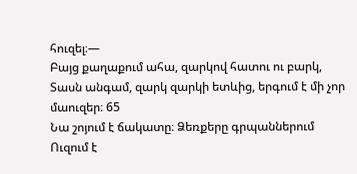հուզել։—
Բայց քաղաքում ահա, զարկով հատու ու բարկ,
Տասն անգամ, զարկ զարկի ետևից, երգում է մի չոր մաուզեր։ 65
Նա շոյում է ճակատը։ Ձեռքերը գրպաններում
Ուզում է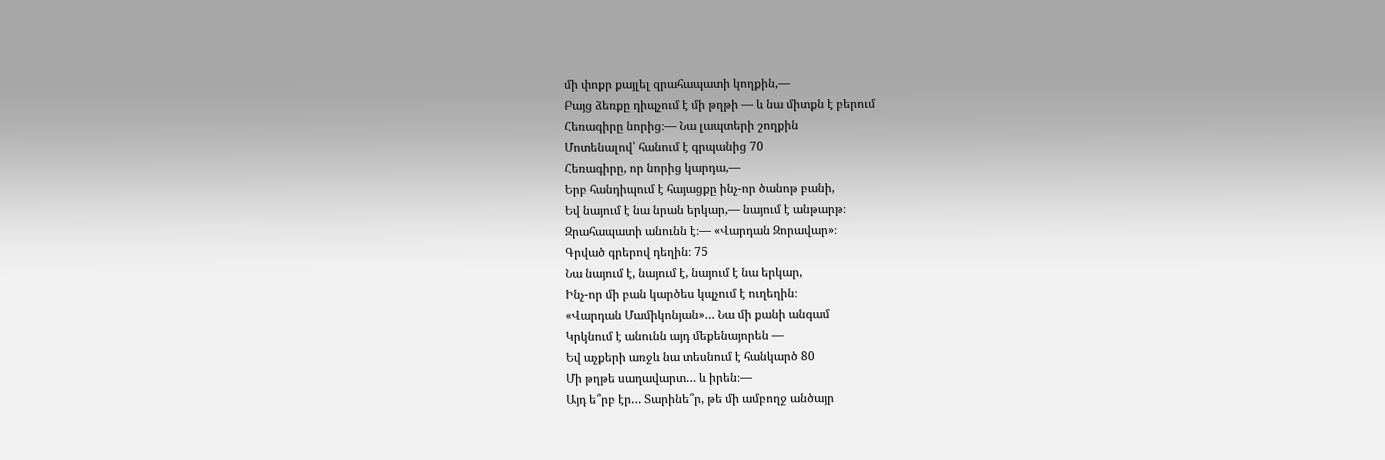մի փոքր քայլել զրահապատի կողքին,—
Բայց ձեռքը դիպչում է մի թղթի — և նա միտքն է բերում
Հեռագիրը նորից։— Նա լապտերի շողքին
Մոտենալով՝ հանում է գրպանից 70
Հեռագիրը, որ նորից կարդա,—
Երբ հանդիպում է հայացքը ինչ-որ ծանոթ բանի,
Եվ նայում է նա նրան երկար,— նայում է անթարթ։
Զրահապատի անունն է։— «Վարդան Զորավար»։
Գրված գրերով դեղին։ 75
Նա նայում է, նայում է, նայում է նա երկար,
Ինչ-որ մի բան կարծես կպչում է ուղեղին։
«Վարդան Մամիկոնյան»… Նա մի քանի անգամ
Կրկնում է անունն այդ մեքենայորեն —
Եվ աչքերի առջև նա տեսնում է հանկարծ 80
Մի թղթե սաղավարտ… և իրեն։—
Այդ ե՞րբ էր… Տարինե՞ր, թե մի ամբողջ անծայր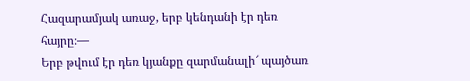Հազարամյակ առաջ, երբ կենդանի էր դեռ հայրը։—
Երբ թվում էր դեռ կյանքը զարմանալի՜ պայծառ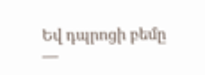Եվ դպրոցի բեմը —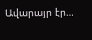Ավարայր էր…